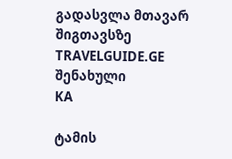გადასვლა მთავარ შიგთავსზე
TRAVELGUIDE.GE
შენახული
KA

ტამის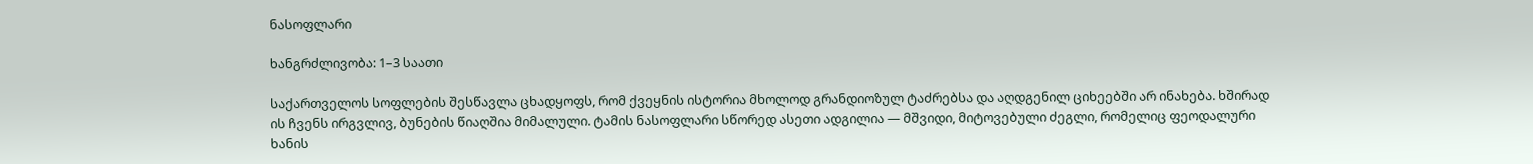ნასოფლარი

ხანგრძლივობა: 1–3 საათი

საქართველოს სოფლების შესწავლა ცხადყოფს, რომ ქვეყნის ისტორია მხოლოდ გრანდიოზულ ტაძრებსა და აღდგენილ ციხეებში არ ინახება. ხშირად ის ჩვენს ირგვლივ, ბუნების წიაღშია მიმალული. ტამის ნასოფლარი სწორედ ასეთი ადგილია — მშვიდი, მიტოვებული ძეგლი, რომელიც ფეოდალური ხანის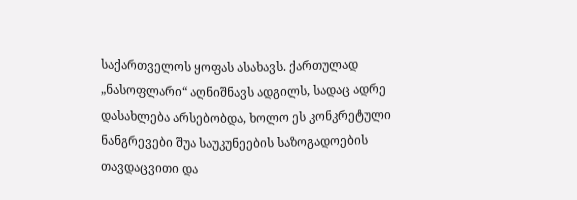საქართველოს ყოფას ასახავს. ქართულად „ნასოფლარი“ აღნიშნავს ადგილს, სადაც ადრე დასახლება არსებობდა, ხოლო ეს კონკრეტული ნანგრევები შუა საუკუნეების საზოგადოების თავდაცვითი და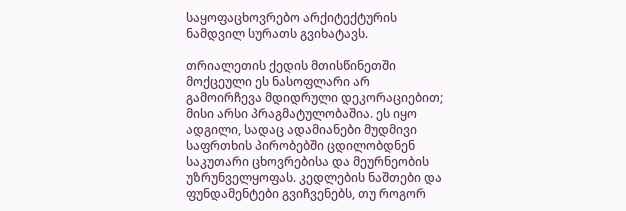საყოფაცხოვრებო არქიტექტურის ნამდვილ სურათს გვიხატავს.

თრიალეთის ქედის მთისწინეთში მოქცეული ეს ნასოფლარი არ გამოირჩევა მდიდრული დეკორაციებით; მისი არსი პრაგმატულობაშია. ეს იყო ადგილი, სადაც ადამიანები მუდმივი საფრთხის პირობებში ცდილობდნენ საკუთარი ცხოვრებისა და მეურნეობის უზრუნველყოფას. კედლების ნაშთები და ფუნდამენტები გვიჩვენებს, თუ როგორ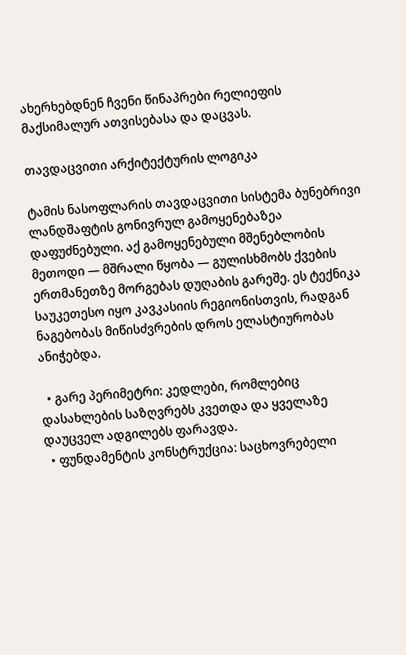ახერხებდნენ ჩვენი წინაპრები რელიეფის მაქსიმალურ ათვისებასა და დაცვას.

თავდაცვითი არქიტექტურის ლოგიკა

ტამის ნასოფლარის თავდაცვითი სისტემა ბუნებრივი ლანდშაფტის გონივრულ გამოყენებაზეა დაფუძნებული. აქ გამოყენებული მშენებლობის მეთოდი — მშრალი წყობა — გულისხმობს ქვების ერთმანეთზე მორგებას დუღაბის გარეშე. ეს ტექნიკა საუკეთესო იყო კავკასიის რეგიონისთვის, რადგან ნაგებობას მიწისძვრების დროს ელასტიურობას ანიჭებდა.

  • გარე პერიმეტრი: კედლები, რომლებიც დასახლების საზღვრებს კვეთდა და ყველაზე დაუცველ ადგილებს ფარავდა.
  • ფუნდამენტის კონსტრუქცია: საცხოვრებელი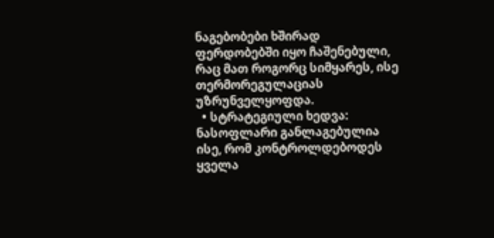ნაგებობები ხშირად ფერდობებში იყო ჩაშენებული, რაც მათ როგორც სიმყარეს, ისე თერმორეგულაციას უზრუნველყოფდა.
  • სტრატეგიული ხედვა: ნასოფლარი განლაგებულია ისე, რომ კონტროლდებოდეს ყველა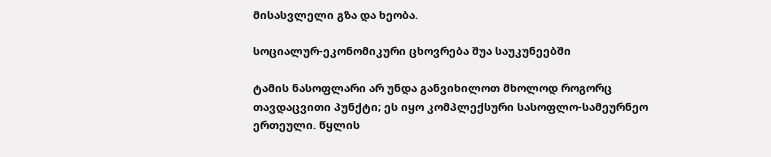მისასვლელი გზა და ხეობა.

სოციალურ-ეკონომიკური ცხოვრება შუა საუკუნეებში

ტამის ნასოფლარი არ უნდა განვიხილოთ მხოლოდ როგორც თავდაცვითი პუნქტი; ეს იყო კომპლექსური სასოფლო-სამეურნეო ერთეული. წყლის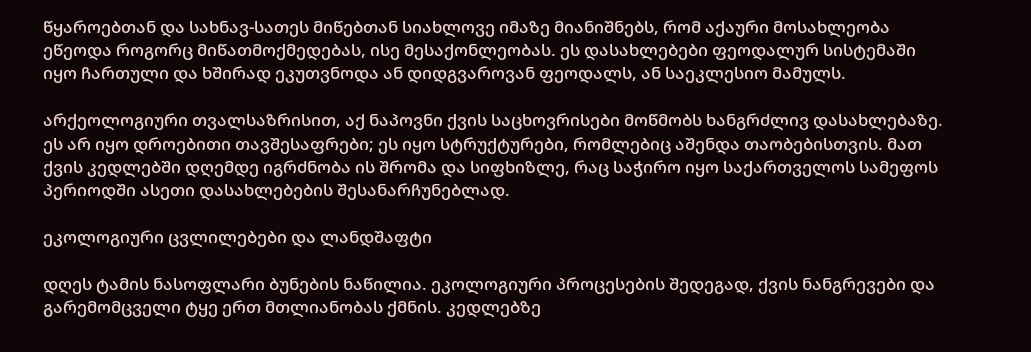წყაროებთან და სახნავ-სათეს მიწებთან სიახლოვე იმაზე მიანიშნებს, რომ აქაური მოსახლეობა ეწეოდა როგორც მიწათმოქმედებას, ისე მესაქონლეობას. ეს დასახლებები ფეოდალურ სისტემაში იყო ჩართული და ხშირად ეკუთვნოდა ან დიდგვაროვან ფეოდალს, ან საეკლესიო მამულს.

არქეოლოგიური თვალსაზრისით, აქ ნაპოვნი ქვის საცხოვრისები მოწმობს ხანგრძლივ დასახლებაზე. ეს არ იყო დროებითი თავშესაფრები; ეს იყო სტრუქტურები, რომლებიც აშენდა თაობებისთვის. მათ ქვის კედლებში დღემდე იგრძნობა ის შრომა და სიფხიზლე, რაც საჭირო იყო საქართველოს სამეფოს პერიოდში ასეთი დასახლებების შესანარჩუნებლად.

ეკოლოგიური ცვლილებები და ლანდშაფტი

დღეს ტამის ნასოფლარი ბუნების ნაწილია. ეკოლოგიური პროცესების შედეგად, ქვის ნანგრევები და გარემომცველი ტყე ერთ მთლიანობას ქმნის. კედლებზე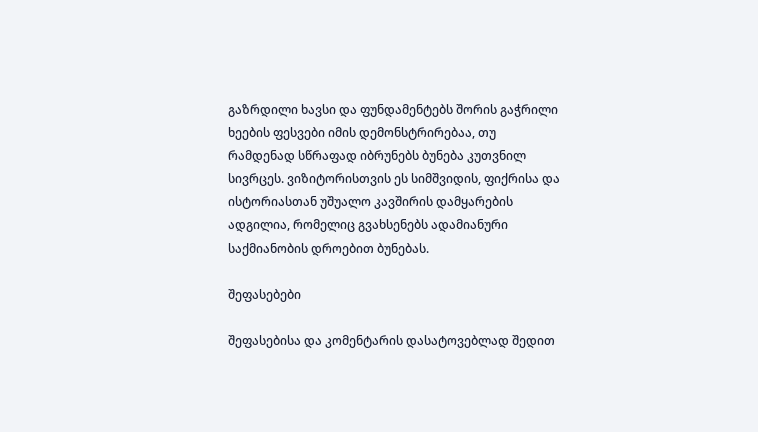გაზრდილი ხავსი და ფუნდამენტებს შორის გაჭრილი ხეების ფესვები იმის დემონსტრირებაა, თუ რამდენად სწრაფად იბრუნებს ბუნება კუთვნილ სივრცეს. ვიზიტორისთვის ეს სიმშვიდის, ფიქრისა და ისტორიასთან უშუალო კავშირის დამყარების ადგილია, რომელიც გვახსენებს ადამიანური საქმიანობის დროებით ბუნებას.

შეფასებები

შეფასებისა და კომენტარის დასატოვებლად შედით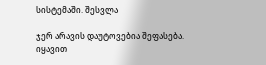სისტემაში. შესვლა

ჯერ არავის დაუტოვებია შეფასება. იყავით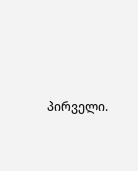პირველი.